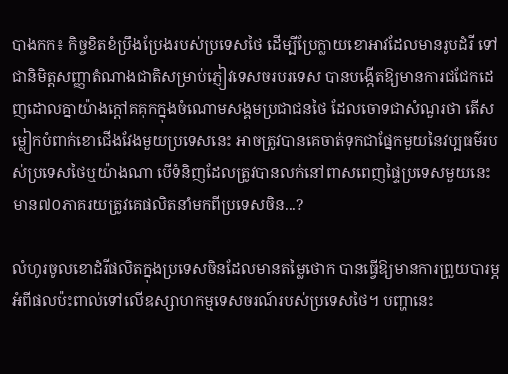បាងកក៖ កិច្ចខិតខំប្រឹងប្រែងរបស់ប្រទេសថៃ ដើម្បីប្រែក្លាយខោអាវដែលមានរូបដំរី ទៅជានិមិត្តសញ្ញាតំណាងជាតិសម្រាប់ភ្ញៀវទេសចរបរទេស បានបង្កើតឱ្យមានការជជែកដេញដោលគ្នាយ៉ាងក្ដៅគគុកក្នុងចំណោមសង្គមប្រជាជនថៃ ដែលចោទជាសំណួរថា តើសម្លៀកបំពាក់ខោជើងវែងមួយប្រទេសនេះ អាចត្រូវបានគេចាត់ទុកជាផ្នែកមួយនៃវប្បធម៌របស់ប្រទេសថៃឬយ៉ាងណា បើទំនិញដែលត្រូវបានលក់នៅពាសពេញផ្ទៃប្រទេសមួយនេះ មាន៧០ភាគរយត្រូវគេផលិតនាំមកពីប្រទេសចិន...?

លំហូរចូលខោដំរីផលិតក្នុងប្រទេសចិនដែលមានតម្លៃថោក បានធ្វើឱ្យមានការព្រួយបារម្ភអំពីផលប៉ះពាល់ទៅលើឧស្សាហកម្មទេសចរណ៍របស់ប្រទេសថៃ។ បញ្ហានេះ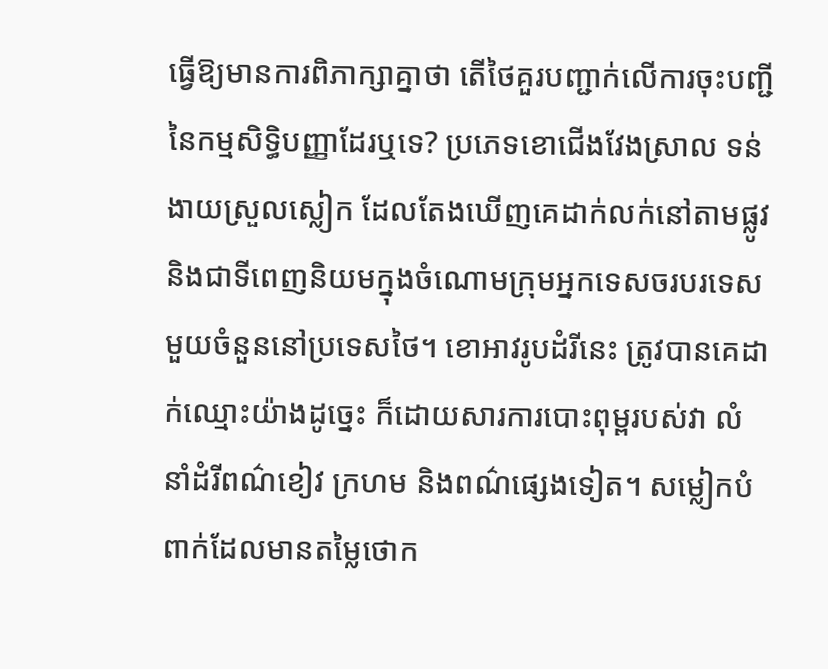ធ្វើឱ្យមានការពិភាក្សាគ្នាថា តើថៃគួរបញ្ជាក់លើការចុះបញ្ជីនៃកម្មសិទ្ធិបញ្ញាដែរឬទេ? ប្រភេទខោជើងវែងស្រាល ទន់ងាយស្រួលស្លៀក ដែលតែងឃើញគេដាក់លក់នៅតាមផ្លូវ និងជាទីពេញនិយមក្នុងចំណោមក្រុមអ្នកទេសចរបរទេសមួយចំនួននៅប្រទេសថៃ។ ខោអាវរូបដំរីនេះ ត្រូវបានគេដាក់ឈ្មោះយ៉ាងដូច្នេះ ក៏ដោយសារការបោះពុម្ពរបស់វា លំនាំដំរីពណ៌ខៀវ ក្រហម និងពណ៌ផ្សេងទៀត។ សម្លៀកបំពាក់ដែលមានតម្លៃថោក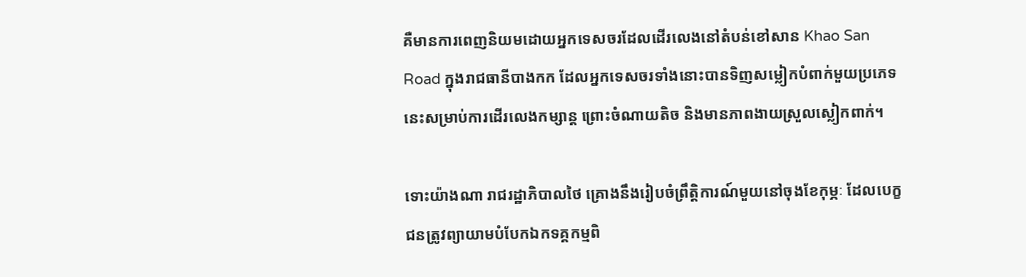គឺមានការពេញនិយមដោយអ្នកទេសចរដែលដើរលេងនៅតំបន់ខៅសាន Khao San Road ក្នុងរាជធានីបាងកក ដែលអ្នកទេសចរទាំងនោះបានទិញសម្លៀកបំពាក់មួយប្រភេទនេះសម្រាប់ការដើរលេងកម្សាន្ត ព្រោះចំណាយតិច និងមានភាពងាយស្រួលស្លៀកពាក់។

ទោះយ៉ាងណា រាជរដ្ឋាភិបាលថៃ គ្រោងនឹងរៀបចំព្រឹត្តិការណ៍មួយនៅចុងខែកុម្ភៈ ដែលបេក្ខជនត្រូវព្យាយាមបំបែកឯកទគ្គកម្មពិ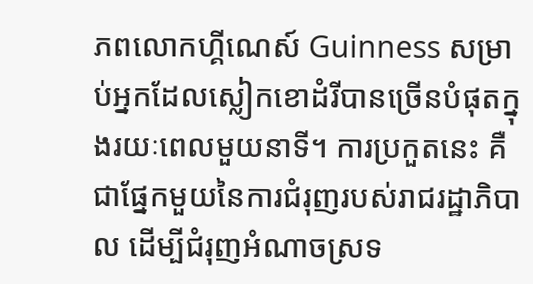ភពលោកហ្គីណេស៍ Guinness សម្រាប់អ្នកដែលស្លៀកខោដំរីបានច្រើនបំផុតក្នុងរយៈពេលមួយនាទី។ ការប្រកួតនេះ គឺជាផ្នែកមួយនៃការជំរុញរបស់រាជរដ្ឋាភិបាល ដើម្បីជំរុញអំណាចស្រទ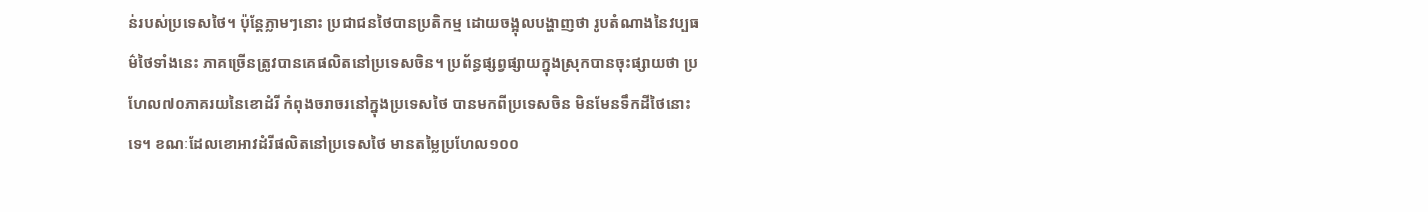ន់របស់ប្រទេសថៃ។ ប៉ុន្តែភ្លាមៗនោះ ប្រជាជនថៃបានប្រតិកម្ម ដោយចង្អុលបង្ហាញថា រូបតំណាងនៃវប្បធម៌ថៃទាំងនេះ ភាគច្រើនត្រូវបានគេផលិតនៅប្រទេសចិន។ ប្រព័ន្ធផ្សព្វផ្សាយក្នុងស្រុកបានចុះផ្សាយថា ប្រហែល៧០ភាគរយនៃខោដំរី កំពុងចរាចរនៅក្នុងប្រទេសថៃ បានមកពីប្រទេសចិន មិនមែនទឹកដីថៃនោះទេ។ ខណៈដែលខោអាវដំរីផលិតនៅប្រទេសថៃ មានតម្លៃប្រហែល១០០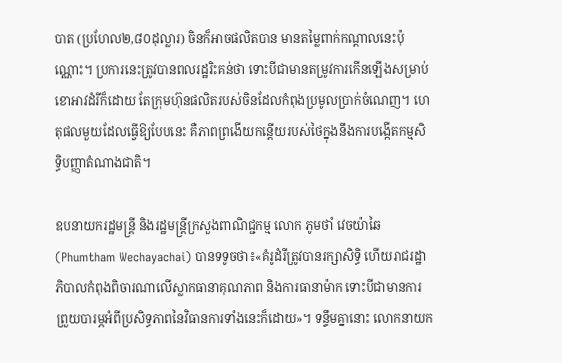បាត (ប្រហែល២,៨០ដុល្លារ) ចិនក៏អាចផលិតបាន មានតម្លៃពាក់កណ្តាលនេះប៉ុណ្ណោះ។ ប្រការនេះត្រូវបានពលរដ្ឋរិះគន់ថា ទោះបីជាមានតម្រូវការកើនឡើងសម្រាប់ខោអាវដំរីក៏ដោយ តែក្រុមហ៊ុនផលិតរបស់ចិនដែលកំពុងប្រមូលប្រាក់ចំណេញ។ ហេតុផលមួយដែលធ្វើឱ្យបែបនេះ គឺភាពព្រងើយកន្តើយរបស់ថៃក្នុងនឹងការបង្កើតកម្មសិទ្ធិបញ្ញាតំណាងជាតិ។

ឧបនាយករដ្ឋមន្ត្រី និងរដ្ឋមន្ត្រីក្រសួងពាណិជ្ជកម្ម លោក ភូមថាំ វេចយ៉ាឆៃ (Phumtham Wechayachai) បានទទូចថា៖«គំរូដំរីត្រូវបានរក្សាសិទ្ធិ ហើយរាជរដ្ឋាភិបាលកំពុងពិចារណាលើស្លាកធានាគុណភាព និងការធានាម៉ាក ទោះបីជាមានការព្រួយបារម្ភអំពីប្រសិទ្ធភាពនៃវិធានការទាំងនេះក៏ដោយ»។ ទន្ទឹមគ្នានោះ លោកនាយក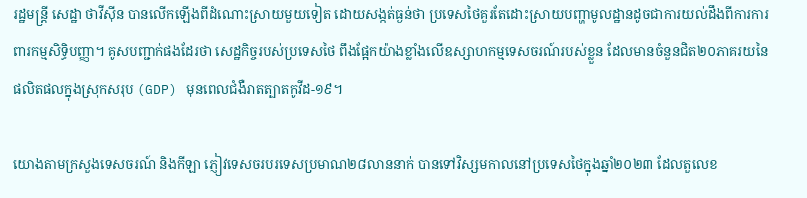រដ្ឋមន្ត្រី សេដ្ឋា ថាវីស៊ីន បានលើកឡើងពីដំណោះស្រាយមួយទៀត ដោយសង្កត់ធ្ងន់ថា ប្រទេសថៃគួរតែដោះស្រាយបញ្ហាមូលដ្ឋានដូចជាការយល់ដឹងពីការការពារកម្មសិទ្ធិបញ្ញា។ គូសបញ្ជាក់ផងដែរថា សេដ្ឋកិច្ចរបស់ប្រទេសថៃ ពឹងផ្អែកយ៉ាងខ្លាំងលើឧស្សាហកម្មទេសចរណ៍របស់ខ្លួន ដែលមានចំនួនជិត២០ភាគរយនៃផលិតផលក្នុងស្រុកសរុប (GDP) មុនពេលជំងឺរាតត្បាតកូវីដ-១៩។

យោងតាមក្រសួងទេសចរណ៍ និងកីឡា ភ្ញៀវទេសចរបរទេសប្រមាណ២៨លាននាក់ បានទៅវិស្សមកាលនៅប្រទេសថៃក្នុងឆ្នាំ២០២៣ ដែលតួលេខ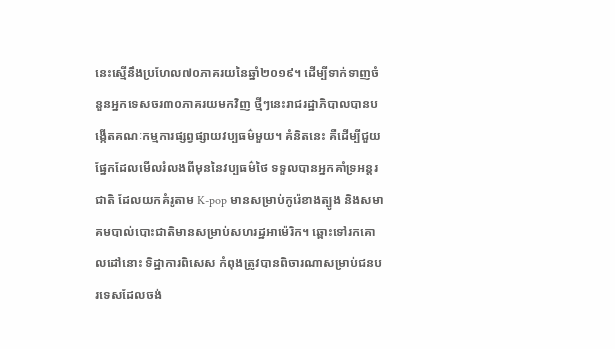នេះស្មើនឹងប្រហែល៧០ភាគរយនៃឆ្នាំ២០១៩។ ដើម្បីទាក់ទាញចំនួនអ្នកទេសចរ៣០ភាគរយមកវិញ ថ្មីៗនេះរាជរដ្ឋាភិបាលបានបង្កើតគណៈកម្មការផ្សព្វផ្សាយវប្បធម៌មួយ។ គំនិតនេះ គឺដើម្បីជួយផ្នែកដែលមើលរំលងពីមុននៃវប្បធម៌ថៃ ទទួលបានអ្នកគាំទ្រអន្តរជាតិ ដែលយកគំរូតាម K-pop មានសម្រាប់កូរ៉េខាងត្បូង និងសមាគមបាល់បោះជាតិមានសម្រាប់សហរដ្ឋអាម៉េរិក។ ឆ្ពោះទៅរកគោលដៅនោះ ទិដ្ឋាការពិសេស កំពុងត្រូវបានពិចារណាសម្រាប់ជនបរទេសដែលចង់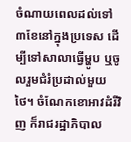ចំណាយពេលដល់ទៅ៣ខែនៅក្នុងប្រទេស ដើម្បីទៅសាលាធ្វើម្ហូប ឬចូលរួមជំរំប្រដាល់មួយថៃ។ ចំណែកខោអាវដំរីវិញ ក៏រាជរដ្ឋាភិបាល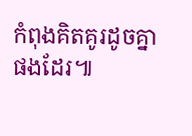កំពុងគិតគូរដូចគ្នាផងដែរ៕